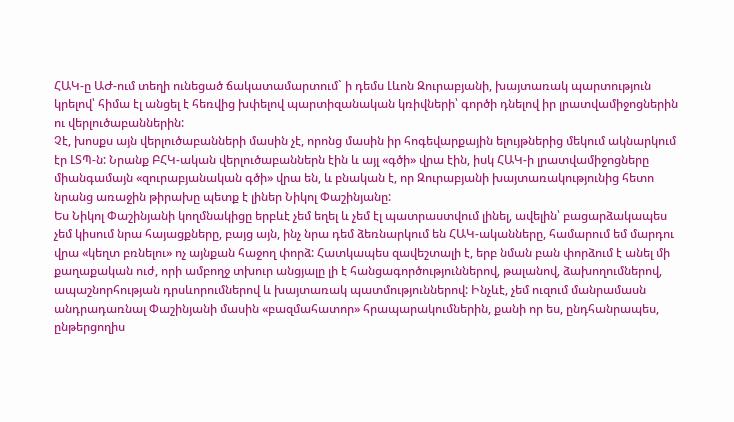ՀԱԿ-ը ԱԺ-ում տեղի ունեցած ճակատամարտում` ի դեմս Լևոն Զուրաբյանի, խայտառակ պարտություն կրելով՝ հիմա էլ անցել է հեռվից խփելով պարտիզանական կռիվների՝ գործի դնելով իր լրատվամիջոցներին ու վերլուծաբաններին:
Չէ, խոսքս այն վերլուծաբանների մասին չէ, որոնց մասին իր հոգեվարքային ելույթներից մեկում ակնարկում էր ԼՏՊ-ն: Նրանք ԲՀԿ-ական վերլուծաբաններն էին և այլ «գծի» վրա էին, իսկ ՀԱԿ-ի լրատվամիջոցները միանգամայն «զուրաբյանական գծի» վրա են, և բնական է, որ Զուրաբյանի խայտառակությունից հետո նրանց առաջին թիրախը պետք է լիներ Նիկոլ Փաշինյանը:
Ես Նիկոլ Փաշինյանի կողմնակիցը երբևէ չեմ եղել և չեմ էլ պատրաստվում լինել, ավելին՝ բացարձակապես չեմ կիսում նրա հայացքները, բայց այն, ինչ նրա դեմ ձեռնարկում են ՀԱԿ-ականները, համարում եմ մարդու վրա «կեղտ բռնելու» ոչ այնքան հաջող փորձ: Հատկապես զավեշտալի է, երբ նման բան փորձում է անել մի քաղաքական ուժ, որի ամբողջ տխուր անցյալը լի է հանցագործություններով, թալանով, ձախողումներով, ապաշնորհության դրսևորումներով և խայտառակ պատմություններով: Ինչևէ, չեմ ուզում մանրամասն անդրադառնալ Փաշինյանի մասին «բազմահատոր» հրապարակումներին, քանի որ ես, ընդհանրապես, ընթերցողիս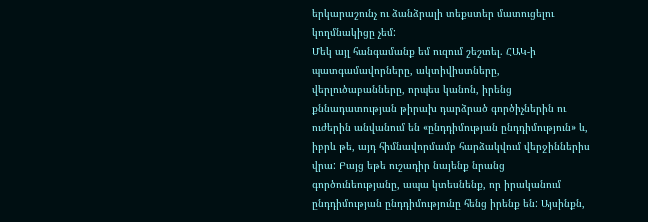երկարաշունչ ու ձանձրալի տեքստեր մատուցելու կողմնակիցը չեմ:
Մեկ այլ հանգամանք եմ ուզում շեշտել. ՀԱԿ-ի պատգամավորները, ակտիվիստները, վերլուծաբանները, որպես կանոն, իրենց քննադատության թիրախ դարձրած գործիչներին ու ուժերին անվանում են «ընդդիմության ընդդիմություն» և, իբրև թե, այդ հիմնավորմամբ հարձակվում վերջիններիս վրա: Բայց եթե ուշադիր նայենք նրանց գործունեությանը, ապա կտեսնենք, որ իրականում ընդդիմության ընդդիմությունը հենց իրենք են: Այսինքն,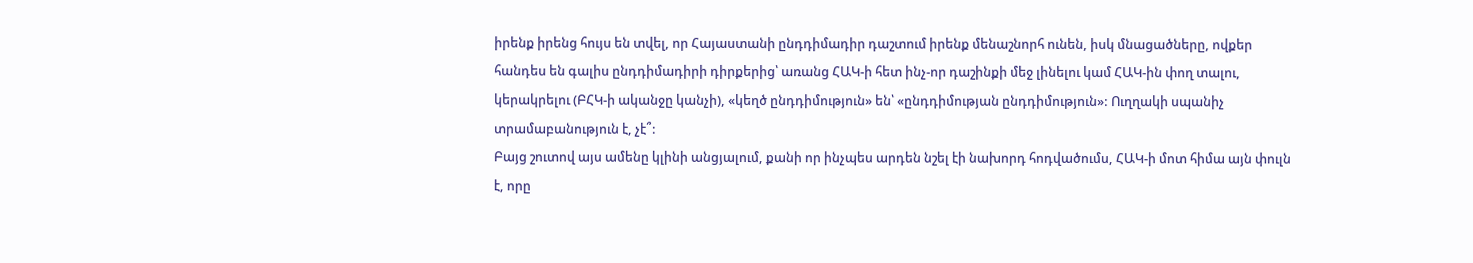իրենք իրենց հույս են տվել, որ Հայաստանի ընդդիմադիր դաշտում իրենք մենաշնորհ ունեն, իսկ մնացածները, ովքեր հանդես են գալիս ընդդիմադիրի դիրքերից՝ առանց ՀԱԿ-ի հետ ինչ-որ դաշինքի մեջ լինելու կամ ՀԱԿ-ին փող տալու, կերակրելու (ԲՀԿ-ի ականջը կանչի), «կեղծ ընդդիմություն» են՝ «ընդդիմության ընդդիմություն»: Ուղղակի սպանիչ տրամաբանություն է, չէ՞:
Բայց շուտով այս ամենը կլինի անցյալում, քանի որ ինչպես արդեն նշել էի նախորդ հոդվածումս, ՀԱԿ-ի մոտ հիմա այն փուլն է, որը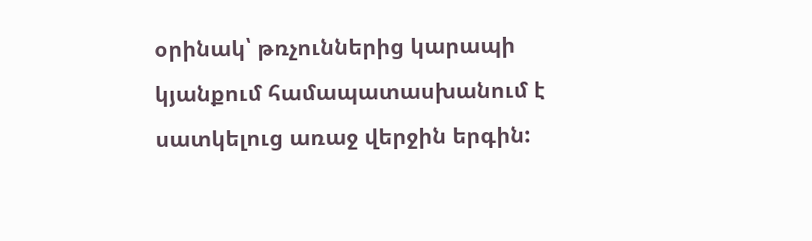օրինակ՝ թռչուններից կարապի կյանքում համապատասխանում է սատկելուց առաջ վերջին երգին: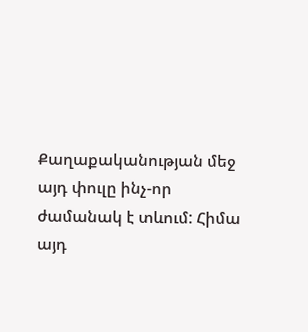Քաղաքականության մեջ այդ փուլը ինչ-որ ժամանակ է տևում: Հիմա այդ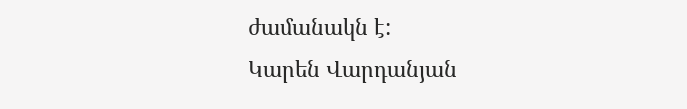ժամանակն է:
Կարեն Վարդանյան